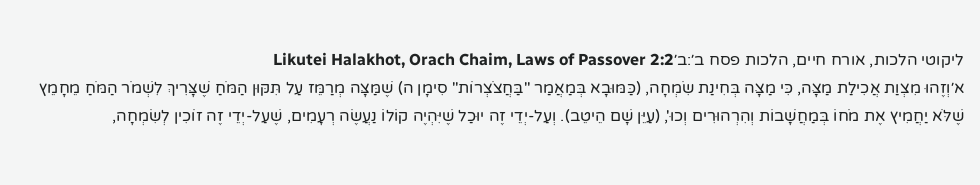ליקוטי הלכות, אורח חיים, הלכות פסח ב׳:ב׳Likutei Halakhot, Orach Chaim, Laws of Passover 2:2
א׳וְזֶהוּ מִצְוַת אֲכִילַת מַצָּה, כִּי מַצָּה בְּחִינַת שִׂמְחָה, (כַּמּוּבָא בְּמַאֲמַר "בַּחֲצֹצְרוֹת" סִימָן ה) שֶׁמַּצָּה מְרַמֵּז עַל תִּקּוּן הַמֹּחַ שֶׁצָּרִיךְ לִשְׁמֹר הַמֹּחַ מֵחָמֵץ שֶׁלֹּא יַחֲמִיץ אֶת מֹחוֹ בְּמַחֲשָׁבוֹת וְהִרְהוּרִים וְכוּ', (עַיֵּן שָׁם הֵיטֵב). וְעַל-יְדֵי זֶה יוּכַל שֶׁיִּהְיֶה קוֹלוֹ נַעֲשֶׂה רְעָמִים, שֶׁעַל-יְדֵי זֶה זוֹכִין לְשִׂמְחָה,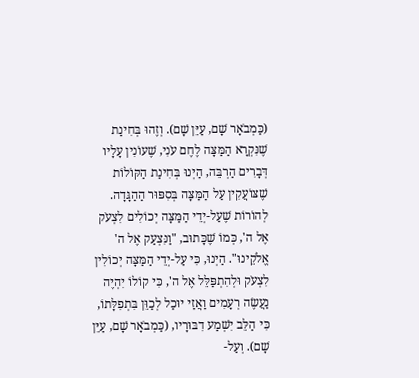(כַּמְבֹאָר שָׁם, עַיֵּן שָׁם). וְזֶהוּ בְּחִינַת שֶׁנִּקְרָא הַמַּצָּה לֶחֶם עֹנִי, שֶׁעוֹנִין עָלָיו דְּבָרִים הַרְבֵּה, הַיְנוּ בְּחִינַת הַקּוֹלוֹת שֶׁצּוֹעֲקִין עַל הַמַּצָּה בְּסִפּוּר הַהַגָּדָה. לְהוֹרוֹת שֶׁעַל-יְדֵי הַמַּצָּה יְכוֹלִים לִצְעֹק אֶל ה', כְּמוֹ שֶׁכָּתוּב, "וַנִּצְעַק אֶל ה' אֱלֹקֵינוּ". הַיְנוּ, כִּי עַל-יְדֵי הַמַּצָּה יְכוֹלִין לִצְעֹק וּלְהִתְפַּלֵּל אֶל ה', כִּי קוֹלוֹ יִהְיֶה נַעֲשֶׂה רְעָמִים וַאֲזַי יוּכַל לְכַוֵּן בִּתְפִלָּתוֹ, כִּי הַלֵּב יִשְׁמַע דִבּוּרָיו, (כַּמְבֹאָר שָׁם, עַיֵּן שָׁם). וְעַל-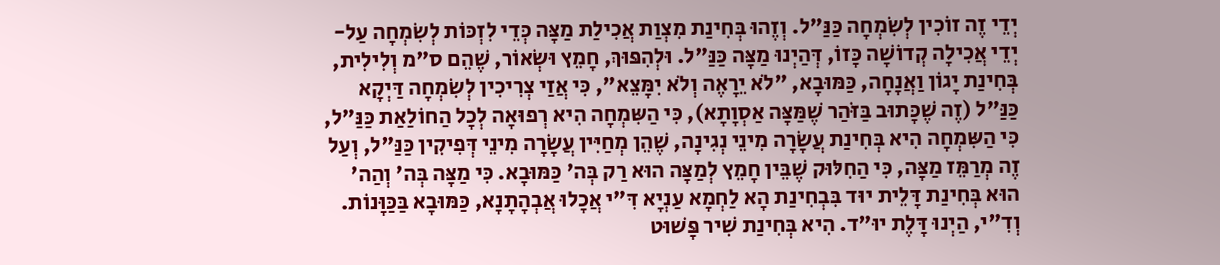יְדֵי זֶה זוֹכִין לְשִׂמְחָה כַּנַּ"ל. וְזֶהוּ בְּחִינַת מִצְוַת אֲכִילַת מַצָּה כְּדֵי לִזְכּוֹת לְשִׂמְחָה עַל-יְדֵי אֲכִילָה קְדוֹשָׁה כָּזוֹ, דְּהַיְנוּ מַצָּה כַּנַּ"ל. וּלְהִפּוּךְ, חָמֵץ וּשְׂאוֹר, שֶׁהֵם ס"מ וְלִילִית, בְּחִינַת יָגוֹן וַאֲנָחָה, כַּמּוּבָא, "לֹא יֵרָאֶה וְלֹא יִמָּצֵא", כִּי אֲזַי צְרִיכִין לְשִׂמְחָה דַּיְקָא כַּנַּ"ל (זֶה שֶׁכָּתוּב בַּזֹּהַר שֶׁמַּצָּה אַסְוָתָא), כִּי הַשִּמְחָה הִיא רְפוּאָה לְכָל הַחוֹלַאַת כַּנַּ"ל, כִּי הַשִּמְחָה הִיא בְּחִינַת עֲשָׂרָה מִינֵי נְגִינָה, שֶׁהֵן מְחַיִּין עֲשָׂרָה מִינֵי דְּפִיקִין כַּנַּ"ל, וְעַל זֶה מְרַמֵּז מַצָּה, כִּי הַחִלּוּק שֶׁבֵּין חָמֵץ לְמַצָּה הוּא רַק בְּה' כַּמּוּבָא. כִּי מַצָּה בְּה' וְהַה' הוּא בְּחִינַת דָּלֵית יוּד בִּבְחִינַת הָא לַחְמָא עַנְיָא דִּ"י אֲכָלוּ אֲבְהָתָנָא, כַּמּוּבָא בַּכַּוָּנוֹת. וְדִ"י, הַיְנוּ דָּלֶת יוּ"ד. הִיא בְּחִינַת שִׁיר פָּשׁוּט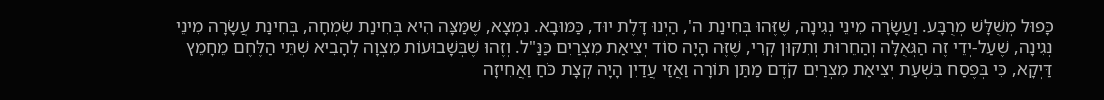כָּפוּל מְשֻׁלָּשׁ מְרֻבָּע. וַעֲשָׂרָה מִינֵי נְגִינָה, שֶׁזֶּהוּ בְּחִינַת ה', הַיְנוּ דָּלֶת יוּד, כַּמּוּבָא. נִמְצָא, שֶׁמַּצָּה הִיא בְּחִינַת שִׂמְחָה, בְּחִינַת עֲשָׂרָה מִינֵי נְגִינָה, שֶׁעַל-יְדֵי זֶה הַגְּאֻלָּה וְהַחֵרוּת וְתִקּוּן קְרִי, שֶׁזֶּה הָיָה סוֹד יְצִיאַת מִצְרַיִם כַּנַּ"ל. וְזֶהוּ שֶׁבְּשָׁבוּעוֹת מִצְוָה לְהָבִיא שְׁתֵּי הַלֶּחֶם מֵחָמֵץ דַּיְקָא, כִּי בְּפֶסַח בִּשְׁעַת יְצִיאַת מִצְרַיִם קֹדֶם מַתַּן תּוֹרָה וַאֲזַי עֲדַיִן הָיָה קְצָת כֹּחַ וַאֲחִיזָה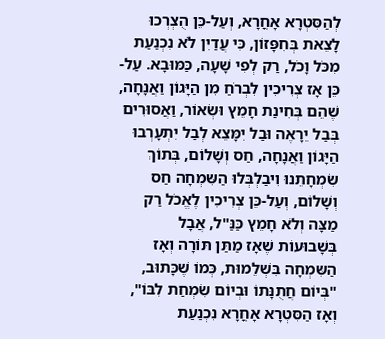לְהַסִּטְרָא אָחֳרָא, וְעַל-כֵּן הֻצְרְכוּ לָצֵאת בְּחִפָּזוֹן, כִּי עֲדַיִן לֹא נִכְנַעַת מִכֹּל וָכֹל, רַק לְפִי שָׁעָה, כַּמּוּבָא. עַל-כֵּן אָז צְרִיכִין לִבְרֹחַ מִן הַיָּגוֹן וַאֲנָחָה, שֶׁהֵם בְּחִינַת חָמֵץ וּשְׂאוֹר, וַאֲסוּרִים בְּבַל יֵרָאֶה וּבַל יִמָּצֵא לְבַל יִתְעָרְבוּ הַיָּגוֹן וַאֲנָחָה, חַס וְשָׁלוֹם, בְּתוֹךְ שִׂמְחָתֵנוּ וִיבַלְבְּלוּ הַשִּמְחָה חַס וְשָׁלוֹם, וְעַל-כֵּן צְרִיכִין לֶאֱכֹל רַק מַצָּה וְלֹא חָמֵץ כַּנַּ"ל, אֲבָל בְּשָׁבוּעוֹת שֶׁאָז מַתַּן תּוֹרָה וְאָז הַשִּמְחָה בִּשְׁלֵמוּת, כְּמוֹ שֶׁכָּתוּב, "בְּיוֹם חֲתֻנָּתוֹ וּבְיוֹם שִׂמְחַת לִבּוֹ", וְאָז הַסִּטְרָא אָחֳרָא נִכְנַעַת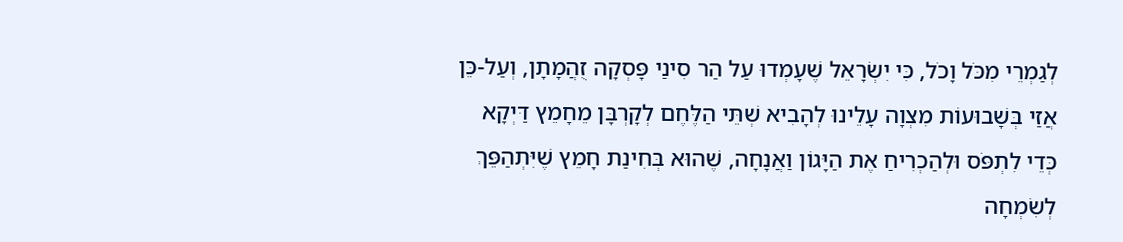לְגַמְרֵי מִכֹּל וָכֹל, כִּי יִשְׂרָאֵל שֶׁעָמְדוּ עַל הַר סִינַי פָּסְקָה זֻהֲמָתָן, וְעַל-כֵּן אֲזַי בְּשָׁבוּעוֹת מִצְוָה עָלֵינוּ לְהָבִיא שְׁתֵּי הַלֶּחֶם לְקָרְבָּן מֵחָמֵץ דַּיְקָא כְּדֵי לִתְפֹּס וּלְהַכְרִיחַ אֶת הַיָּגוֹן וַאֲנָחָה, שֶׁהוּא בְּחִינַת חָמֵץ שֶׁיִּתְהַפֵּךְ לְשִׂמְחָה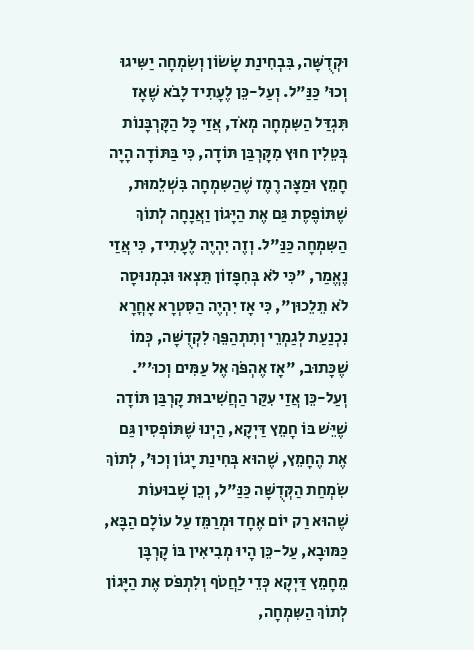וּקְדֻשָּׁה, בִּבְחִינַת שָׂשׂוֹן וְשִׂמְחָה יַשִּיגוּ וְכוּ' כַּנַּ"ל. וְעַל-כֵּן לֶעָתִיד לָבֹא שֶׁאָז תִּגְדַּל הַשִּמְחָה מְאֹד, אֲזַי כָּל הַקָּרְבָּנוֹת בְּטֵלִין חוּץ מִקָּרְבַּן תּוֹדָה, כִּי בַּתּוֹדָה הָיָה חָמֵץ וּמַצָּה רֶמֶז שֶׁהַשִּמְחָה בִּשְׁלֵמוּת, שֶׁתּוֹפֶסֶת גַּם אֶת הַיָּגוֹן וַאֲנָחָה לְתוֹךְ הַשִּמְחָה כַּנַּ"ל. וְזֶה יִהְיֶה לֶעָתִיד, כִּי אֲזַי נֶאֱמַר, "כִּי לֹא בְּחִפָּזוֹן תֵּצְאוּ וּבִמְנוּסָה לֹא תֵלֵכוּן", כִּי אָז יִהְיֶה הַסִּטְרָא אָחֳרָא נִכְנַעַת לְגַמְרֵי וְתִתְהַפֵּךְ לִקְדֻשָּׁה, כְּמוֹ שֶׁכָּתוּב, "אָז אֶהְפֹּךְ אֶל עַמִּים וְכוּ'". וְעַל-כֵּן אֲזַי עִקַּר הַחֲשִׁיבוּת קָרְבַּן תּוֹדָה שֶׁיֵּשׁ בּוֹ חָמֵץ דַּיְקָא, הַיְנוּ שֶׁתּוֹפְסִין גַּם אֶת הֶחָמֵץ, שֶׁהוּא בְּחִינַת יָגוֹן וְכוּ', לְתוֹךְ שִׂמְחַת הַקְּדֻשָּׁה כַּנַּ"ל, וְכֵן שָׁבוּעוֹת שֶׁהוּא רַק יוֹם אֶחָד וּמְרַמֵּז עַל עוֹלָם הַבָּא, כַּמּוּבָא, עַל-כֵּן הָיוּ מְבִיאִין בּוֹ קָרְבָּן מֵחָמֵץ דַּיְקָא כְּדֵי לַחֲטֹף וְלִתְפֹּס אֶת הַיָּגוֹן לְתוֹךְ הַשִּמְחָה,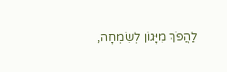לַהֲפֹךְ מִיָּגוֹן לְשִׂמְחָה,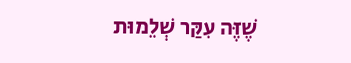שֶׁזֶּה עִקַּר שְׁלֵמוּת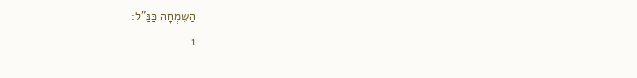הַשִּמְחָה כַּנַּ"ל:
1